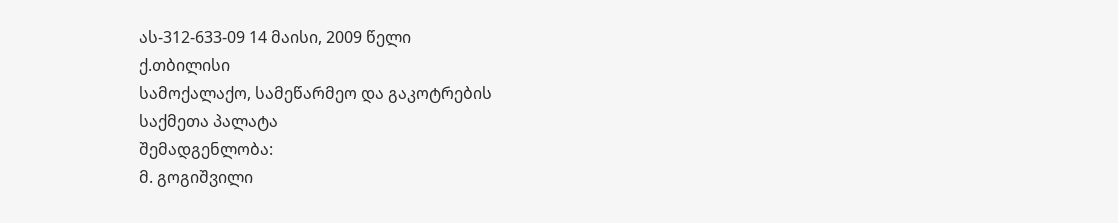ას-312-633-09 14 მაისი, 2009 წელი
ქ.თბილისი
სამოქალაქო, სამეწარმეო და გაკოტრების
საქმეთა პალატა
შემადგენლობა:
მ. გოგიშვილი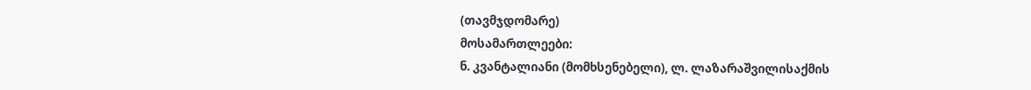(თავმჯდომარე)
მოსამართლეები:
ნ. კვანტალიანი (მომხსენებელი), ლ. ლაზარაშვილისაქმის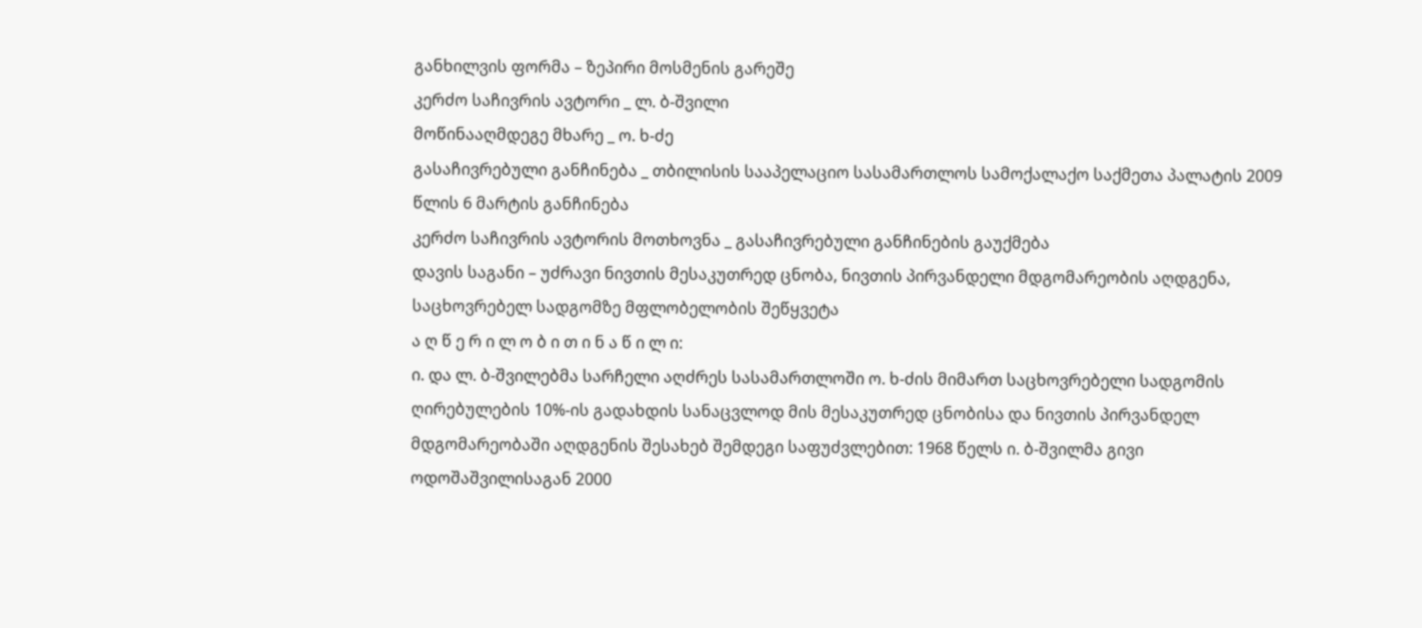განხილვის ფორმა – ზეპირი მოსმენის გარეშე
კერძო საჩივრის ავტორი _ ლ. ბ-შვილი
მოწინააღმდეგე მხარე _ ო. ხ-ძე
გასაჩივრებული განჩინება _ თბილისის სააპელაციო სასამართლოს სამოქალაქო საქმეთა პალატის 2009 წლის 6 მარტის განჩინება
კერძო საჩივრის ავტორის მოთხოვნა _ გასაჩივრებული განჩინების გაუქმება
დავის საგანი – უძრავი ნივთის მესაკუთრედ ცნობა, ნივთის პირვანდელი მდგომარეობის აღდგენა, საცხოვრებელ სადგომზე მფლობელობის შეწყვეტა
ა ღ წ ე რ ი ლ ო ბ ი თ ი ნ ა წ ი ლ ი:
ი. და ლ. ბ-შვილებმა სარჩელი აღძრეს სასამართლოში ო. ხ-ძის მიმართ საცხოვრებელი სადგომის ღირებულების 10%-ის გადახდის სანაცვლოდ მის მესაკუთრედ ცნობისა და ნივთის პირვანდელ მდგომარეობაში აღდგენის შესახებ შემდეგი საფუძვლებით: 1968 წელს ი. ბ-შვილმა გივი ოდოშაშვილისაგან 2000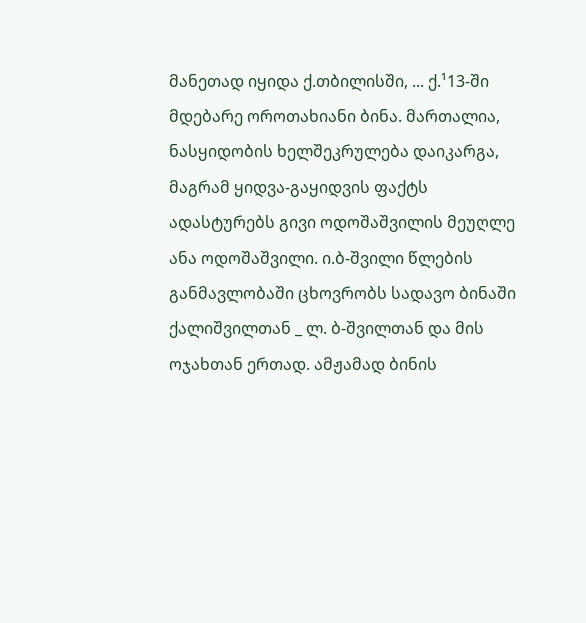მანეთად იყიდა ქ.თბილისში, ... ქ.¹13-ში მდებარე ოროთახიანი ბინა. მართალია, ნასყიდობის ხელშეკრულება დაიკარგა, მაგრამ ყიდვა-გაყიდვის ფაქტს ადასტურებს გივი ოდოშაშვილის მეუღლე ანა ოდოშაშვილი. ი.ბ-შვილი წლების განმავლობაში ცხოვრობს სადავო ბინაში ქალიშვილთან _ ლ. ბ-შვილთან და მის ოჯახთან ერთად. ამჟამად ბინის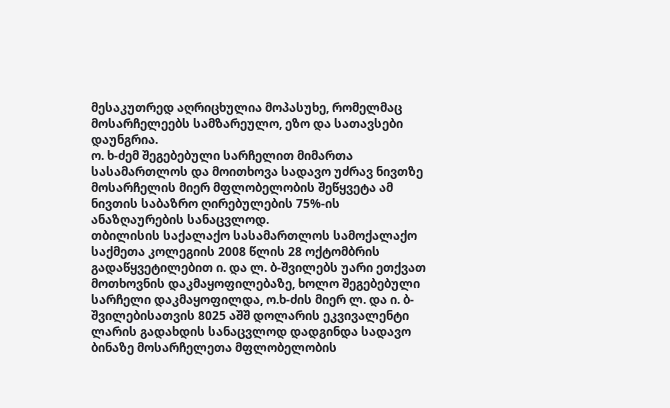მესაკუთრედ აღრიცხულია მოპასუხე, რომელმაც მოსარჩელეებს სამზარეულო, ეზო და სათავსები დაუნგრია.
ო. ხ-ძემ შეგებებული სარჩელით მიმართა სასამართლოს და მოითხოვა სადავო უძრავ ნივთზე მოსარჩელის მიერ მფლობელობის შეწყვეტა ამ ნივთის საბაზრო ღირებულების 75%-ის ანაზღაურების სანაცვლოდ.
თბილისის საქალაქო სასამართლოს სამოქალაქო საქმეთა კოლეგიის 2008 წლის 28 ოქტომბრის გადაწყვეტილებით ი. და ლ. ბ-შვილებს უარი ეთქვათ მოთხოვნის დაკმაყოფილებაზე, ხოლო შეგებებული სარჩელი დაკმაყოფილდა, ო.ხ-ძის მიერ ლ. და ი. ბ-შვილებისათვის 8025 აშშ დოლარის ეკვივალენტი ლარის გადახდის სანაცვლოდ დადგინდა სადავო ბინაზე მოსარჩელეთა მფლობელობის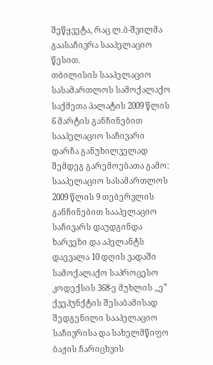შეწყვეტა, რაც ლ.ბ-შვილმა გაასაჩივრა სააპელაციო წესით.
თბილისის სააპელაციო სასამართლოს სამოქალაქო საქმეთა პალატის 2009 წლის 6 მარტის განჩინებით სააპელაციო საჩივარი დარჩა განუხილველად შემდეგ გარემოებათა გამო: სააპელაციო სასამართლოს 2009 წლის 9 თებერვლის განჩინებით სააპელაციო საჩივარს დაუდგინდა ხარვეზი და აპელანტს დაევალა 10 დღის ვადაში სამოქალაქო საპროცესო კოდექსის 368-ე მუხლის ,,ე” ქვეპუნქტის შესაბამისად შედგენილი სააპელაციო საჩივრისა და სახელმწიფო ბაჟის ჩარიცხვის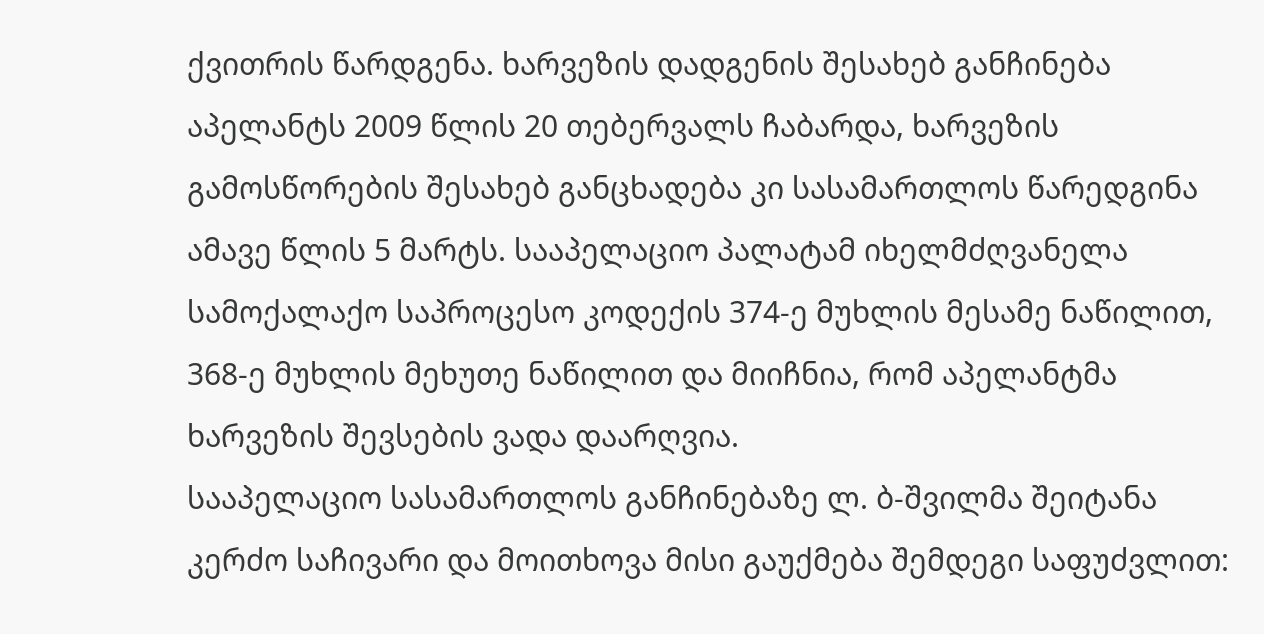ქვითრის წარდგენა. ხარვეზის დადგენის შესახებ განჩინება აპელანტს 2009 წლის 20 თებერვალს ჩაბარდა, ხარვეზის გამოსწორების შესახებ განცხადება კი სასამართლოს წარედგინა ამავე წლის 5 მარტს. სააპელაციო პალატამ იხელმძღვანელა სამოქალაქო საპროცესო კოდექის 374-ე მუხლის მესამე ნაწილით, 368-ე მუხლის მეხუთე ნაწილით და მიიჩნია, რომ აპელანტმა ხარვეზის შევსების ვადა დაარღვია.
სააპელაციო სასამართლოს განჩინებაზე ლ. ბ-შვილმა შეიტანა კერძო საჩივარი და მოითხოვა მისი გაუქმება შემდეგი საფუძვლით: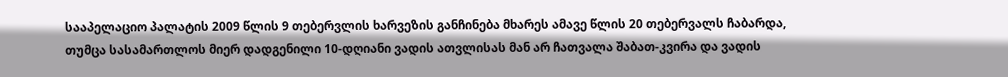სააპელაციო პალატის 2009 წლის 9 თებერვლის ხარვეზის განჩინება მხარეს ამავე წლის 20 თებერვალს ჩაბარდა, თუმცა სასამართლოს მიერ დადგენილი 10-დღიანი ვადის ათვლისას მან არ ჩათვალა შაბათ-კვირა და ვადის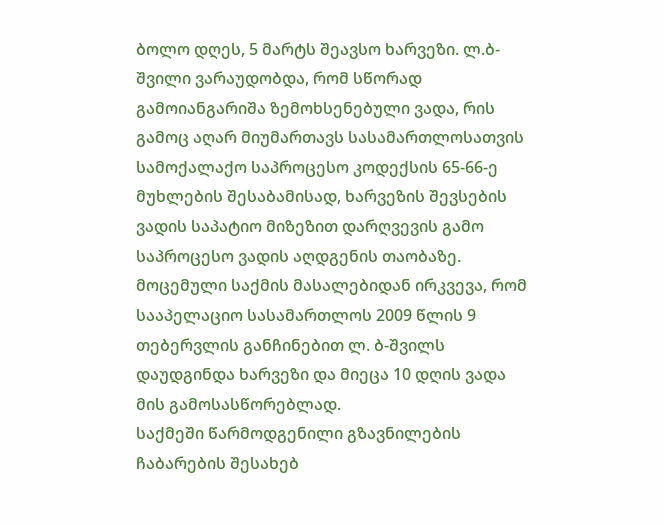ბოლო დღეს, 5 მარტს შეავსო ხარვეზი. ლ.ბ-შვილი ვარაუდობდა, რომ სწორად გამოიანგარიშა ზემოხსენებული ვადა, რის გამოც აღარ მიუმართავს სასამართლოსათვის სამოქალაქო საპროცესო კოდექსის 65-66-ე მუხლების შესაბამისად, ხარვეზის შევსების ვადის საპატიო მიზეზით დარღვევის გამო საპროცესო ვადის აღდგენის თაობაზე.
მოცემული საქმის მასალებიდან ირკვევა, რომ სააპელაციო სასამართლოს 2009 წლის 9 თებერვლის განჩინებით ლ. ბ-შვილს დაუდგინდა ხარვეზი და მიეცა 10 დღის ვადა მის გამოსასწორებლად.
საქმეში წარმოდგენილი გზავნილების ჩაბარების შესახებ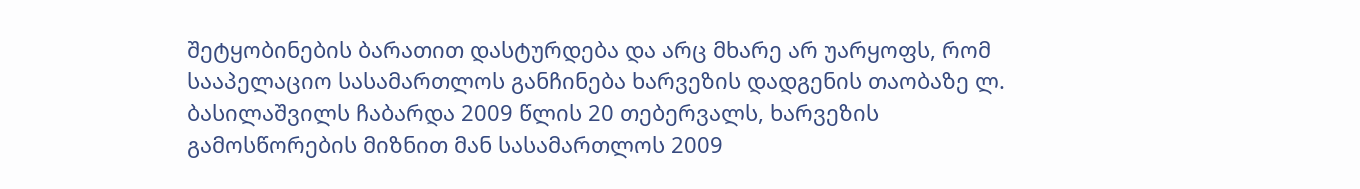შეტყობინების ბარათით დასტურდება და არც მხარე არ უარყოფს, რომ სააპელაციო სასამართლოს განჩინება ხარვეზის დადგენის თაობაზე ლ. ბასილაშვილს ჩაბარდა 2009 წლის 20 თებერვალს, ხარვეზის გამოსწორების მიზნით მან სასამართლოს 2009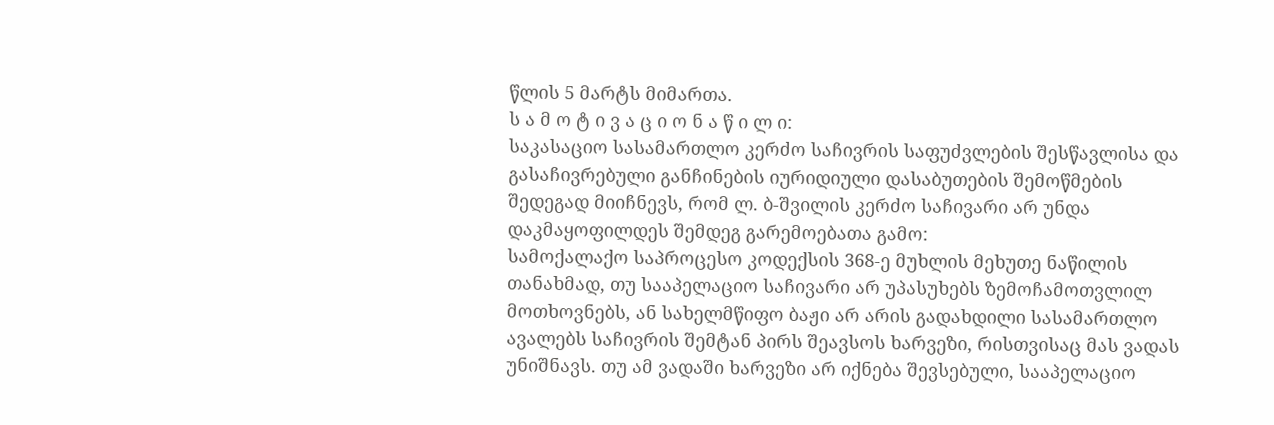წლის 5 მარტს მიმართა.
ს ა მ ო ტ ი ვ ა ც ი ო ნ ა წ ი ლ ი:
საკასაციო სასამართლო კერძო საჩივრის საფუძვლების შესწავლისა და გასაჩივრებული განჩინების იურიდიული დასაბუთების შემოწმების შედეგად მიიჩნევს, რომ ლ. ბ-შვილის კერძო საჩივარი არ უნდა დაკმაყოფილდეს შემდეგ გარემოებათა გამო:
სამოქალაქო საპროცესო კოდექსის 368-ე მუხლის მეხუთე ნაწილის თანახმად, თუ სააპელაციო საჩივარი არ უპასუხებს ზემოჩამოთვლილ მოთხოვნებს, ან სახელმწიფო ბაჟი არ არის გადახდილი სასამართლო ავალებს საჩივრის შემტან პირს შეავსოს ხარვეზი, რისთვისაც მას ვადას უნიშნავს. თუ ამ ვადაში ხარვეზი არ იქნება შევსებული, სააპელაციო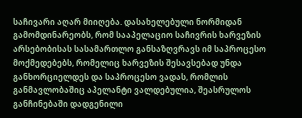საჩივარი აღარ მიიღება. დასახელებული ნორმიდან გამომდინარეობს, რომ სააპელაციო საჩივრის ხარვეზის არსებობისას სასამართლო განსაზღვრავს იმ საპროცესო მოქმედებებს, რომელიც ხარვეზის შესავსებად უნდა განხორციელდეს და საპროცესო ვადას, რომლის განმავლობაშიც აპელანტი ვალდებულია, შეასრულოს განჩინებაში დადგენილი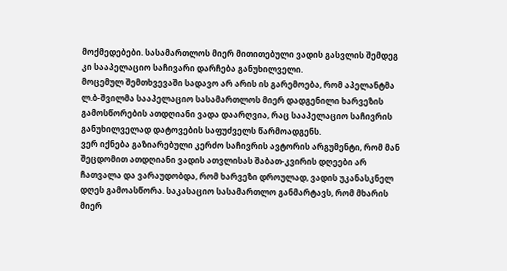მოქმედებები. სასამართლოს მიერ მითითებული ვადის გასვლის შემდეგ კი სააპელაციო საჩივარი დარჩება განუხილველი.
მოცემულ შემთხვევაში სადავო არ არის ის გარემოება, რომ აპელანტმა ლ.ბ-შვილმა სააპელაციო სასამართლოს მიერ დადგენილი ხარვეზის გამოსწორების ათდღიანი ვადა დაარღვია, რაც სააპელაციო საჩივრის განუხილველად დატოვების საფუძველს წარმოადგენს.
ვერ იქნება გაზიარებული კერძო საჩივრის ავტორის არგუმენტი, რომ მან შეცდომით ათდღიანი ვადის ათვლისას შაბათ-კვირის დღეები არ ჩათვალა და ვარაუდობდა, რომ ხარვეზი დროულად, ვადის უკანასკნელ დღეს გამოასწორა. საკასაციო სასამართლო განმარტავს, რომ მხარის მიერ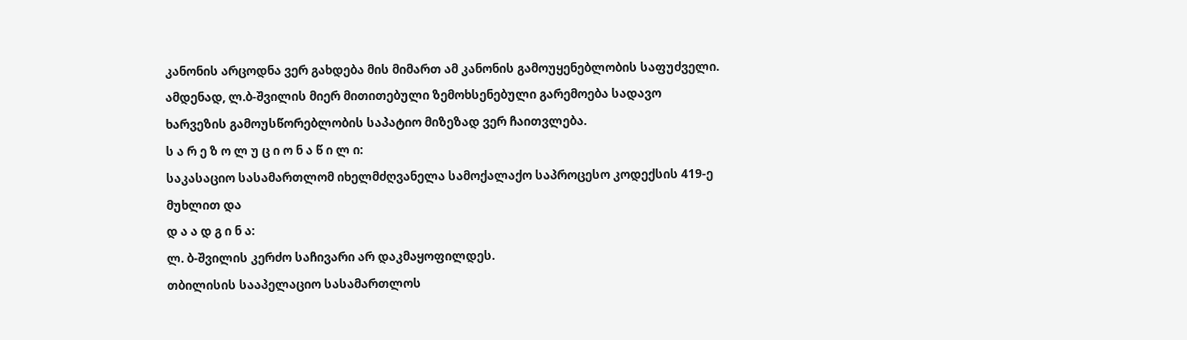კანონის არცოდნა ვერ გახდება მის მიმართ ამ კანონის გამოუყენებლობის საფუძველი. ამდენად, ლ.ბ-შვილის მიერ მითითებული ზემოხსენებული გარემოება სადავო ხარვეზის გამოუსწორებლობის საპატიო მიზეზად ვერ ჩაითვლება.
ს ა რ ე ზ ო ლ უ ც ი ო ნ ა წ ი ლ ი:
საკასაციო სასამართლომ იხელმძღვანელა სამოქალაქო საპროცესო კოდექსის 419-ე მუხლით და
დ ა ა დ გ ი ნ ა:
ლ. ბ-შვილის კერძო საჩივარი არ დაკმაყოფილდეს.
თბილისის სააპელაციო სასამართლოს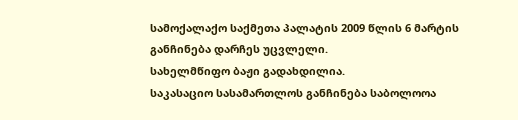სამოქალაქო საქმეთა პალატის 2009 წლის 6 მარტის განჩინება დარჩეს უცვლელი.
სახელმწიფო ბაჟი გადახდილია.
საკასაციო სასამართლოს განჩინება საბოლოოა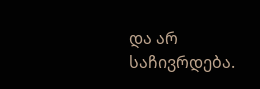და არ საჩივრდება.